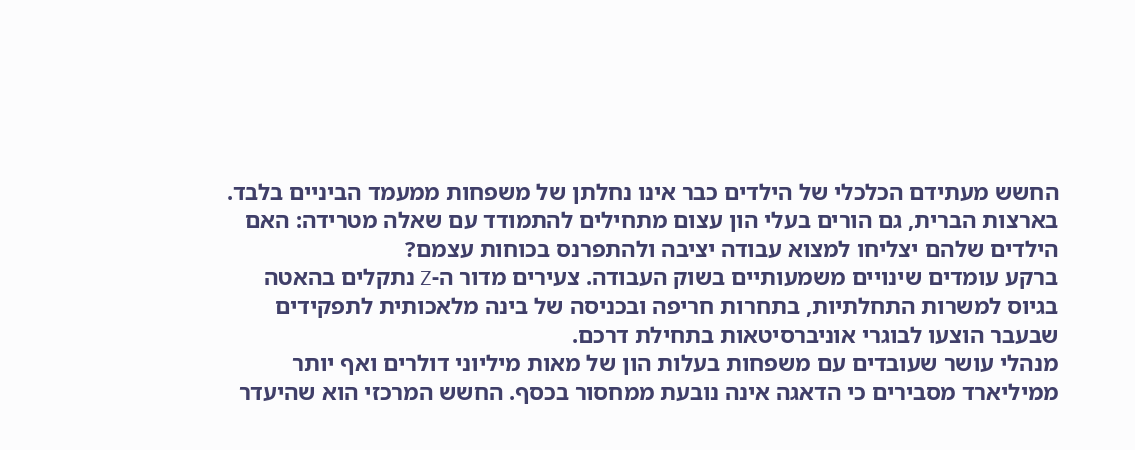החשש מעתידם הכלכלי של הילדים כבר אינו נחלתן של משפחות ממעמד הביניים בלבד. בארצות הברית, גם הורים בעלי הון עצום מתחילים להתמודד עם שאלה מטרידה: האם הילדים שלהם יצליחו למצוא עבודה יציבה ולהתפרנס בכוחות עצמם?
ברקע עומדים שינויים משמעותיים בשוק העבודה. צעירים מדור ה-Z נתקלים בהאטה בגיוס למשרות התחלתיות, בתחרות חריפה ובכניסה של בינה מלאכותית לתפקידים שבעבר הוצעו לבוגרי אוניברסיטאות בתחילת דרכם.
מנהלי עושר שעובדים עם משפחות בעלות הון של מאות מיליוני דולרים ואף יותר ממיליארד מסבירים כי הדאגה אינה נובעת ממחסור בכסף. החשש המרכזי הוא שהיעדר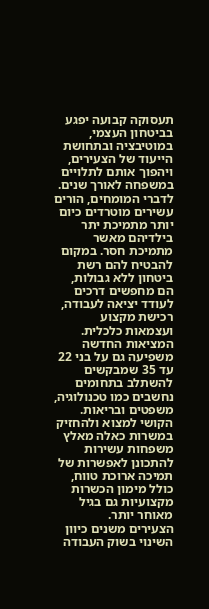תעסוקה קבועה יפגע בביטחון העצמי, במוטיבציה ובתחושת הייעוד של הצעירים, ויהפוך אותם לתלויים במשפחה לאורך שנים.
לדברי המומחים, הורים עשירים מוטרדים כיום יותר מתמיכת יתר בילדיהם מאשר מתמיכת חסר. במקום להבטיח להם רשת ביטחון ללא גבולות, הם מחפשים דרכים לעודד יציאה לעבודה, רכישת מקצוע ועצמאות כלכלית.
המציאות החדשה משפיעה גם על בני 22 עד 35 שמבקשים להשתלב בתחומים נחשבים כמו טכנולוגיה, משפטים ובריאות. הקושי למצוא ולהחזיק במשרות כאלה מאלץ משפחות עשירות להתכונן לאפשרות של תמיכה ארוכת טווח, כולל מימון הכשרות מקצועיות גם בגיל מאוחר יותר.
הצעירים משנים כיוון
השינוי בשוק העבודה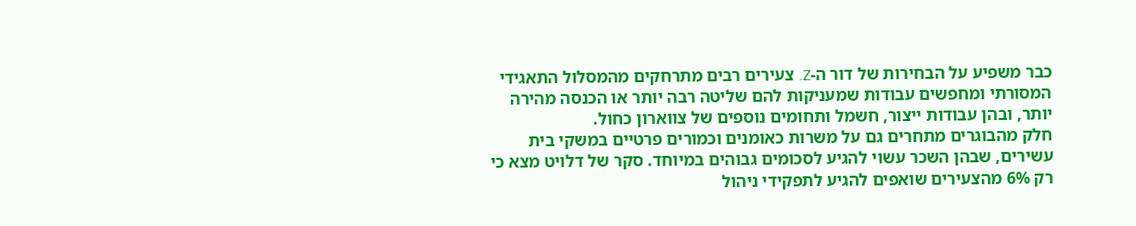כבר משפיע על הבחירות של דור ה-Z. צעירים רבים מתרחקים מהמסלול התאגידי המסורתי ומחפשים עבודות שמעניקות להם שליטה רבה יותר או הכנסה מהירה יותר, ובהן עבודות ייצור, חשמל ותחומים נוספים של צווארון כחול.
חלק מהבוגרים מתחרים גם על משרות כאומנים וכמורים פרטיים במשקי בית עשירים, שבהן השכר עשוי להגיע לסכומים גבוהים במיוחד. סקר של דלויט מצא כי רק 6% מהצעירים שואפים להגיע לתפקידי ניהול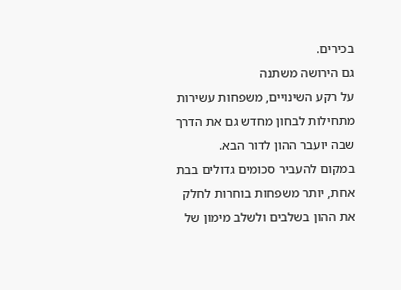בכירים.
גם הירושה משתנה
על רקע השינויים, משפחות עשירות מתחילות לבחון מחדש גם את הדרך שבה יועבר ההון לדור הבא.
במקום להעביר סכומים גדולים בבת אחת, יותר משפחות בוחרות לחלק את ההון בשלבים ולשלב מימון של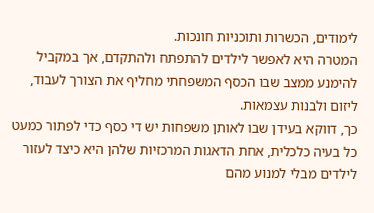לימודים, הכשרות ותוכניות חונכות.
המטרה היא לאפשר לילדים להתפתח ולהתקדם, אך במקביל להימנע ממצב שבו הכסף המשפחתי מחליף את הצורך לעבוד, ליזום ולבנות עצמאות.
כך, דווקא בעידן שבו לאותן משפחות יש די כסף כדי לפתור כמעט כל בעיה כלכלית, אחת הדאגות המרכזיות שלהן היא כיצד לעזור לילדים מבלי למנוע מהם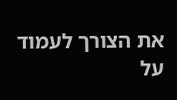את הצורך לעמוד על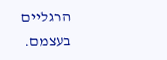הרגליים בעצמם.